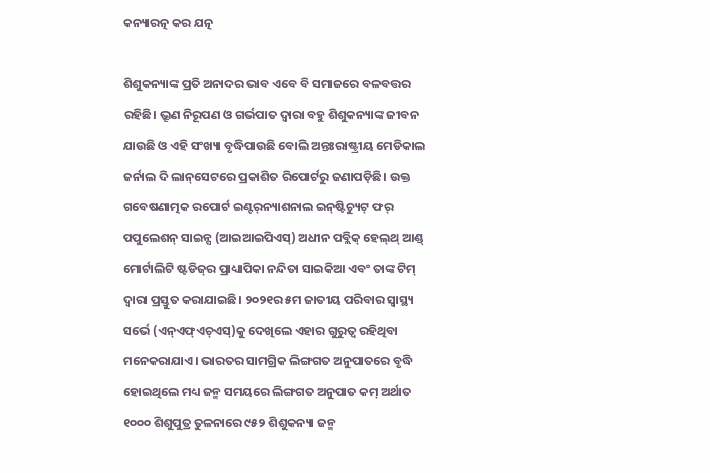କନ୍ୟାରତ୍ନ କର ଯତ୍ନ

ଶିଶୁକନ୍ୟାଙ୍କ ପ୍ରତି ଅନାଦର ଭାବ ଏବେ ବି ସମାଜରେ ବଳବତ୍ତର ରହିଛି। ଭ୍ରୂଣ ନିରୂପଣ ଓ ଗର୍ଭପାତ ଦ୍ୱାରା ବହୁ ଶିଶୁକନ୍ୟାଙ୍କ ଜୀବନ ଯାଉଛି ଓ ଏହି ସଂଖ୍ୟା ବୃଦ୍ଧିପାଉଛି ବୋଲି ଅନ୍ତଃରାଷ୍ଟ୍ରୀୟ ମେଡିକାଲ ଜର୍ନାଲ ଦି ଲାନ୍‌ସେଟରେ ପ୍ରକାଶିତ ରିପୋର୍ଟରୁ ଜଣାପଡ଼ିଛି। ଉକ୍ତ ଗବେଷଣାତ୍ମକ ରପୋର୍ଟ ଇଣ୍ଟର୍‌ନ୍ୟାଶନାଲ ଇନ୍‌ଷ୍ଟିଚ୍ୟୁଟ୍‌ ଫର୍‌ ପପୁଲେଶନ୍‌ ସାଇନ୍ସ (ଆଇଆଇପିଏସ୍‌) ଅଧୀନ ପବ୍ଲିକ୍‌ ହେଲ୍‌ଥ୍‌ ଆଣ୍ଡ୍‌ ମୋର୍ଟାଲିଟି ଷ୍ଟଡିଜ୍‌ର ପ୍ରାଧ୍ୟାପିକା ନନ୍ଦିତା ସାଇକିଆ ଏବଂ ତାଙ୍କ ଟିମ୍‌ ଦ୍ୱାରା ପ୍ରସ୍ତୁତ କରାଯାଇଛି। ୨୦୨୧ର ୫ମ ଜାତୀୟ ପରିବାର ସ୍ବାସ୍ଥ୍ୟ ସର୍ଭେ (ଏନ୍‌ଏଫ୍‌ଏଚ୍‌ଏସ୍‌)କୁ ଦେଖିଲେ ଏହାର ଗୁରୁତ୍ୱ ରହିଥିବା ମନେକରାଯାଏ। ଭାରତର ସାମଗ୍ରିକ ଲିଙ୍ଗଗତ ଅନୁପାତରେ ବୃଦ୍ଧି ହୋଇଥିଲେ ମଧ୍ୟ ଜନ୍ମ ସମୟରେ ଲିଙ୍ଗଗତ ଅନୁପାତ କମ୍‌ ଅର୍ଥାତ ୧୦୦୦ ଶିଶୁପୁତ୍ର ତୁଳନାରେ ୯୫୨ ଶିଶୁକନ୍ୟା ଜନ୍ମ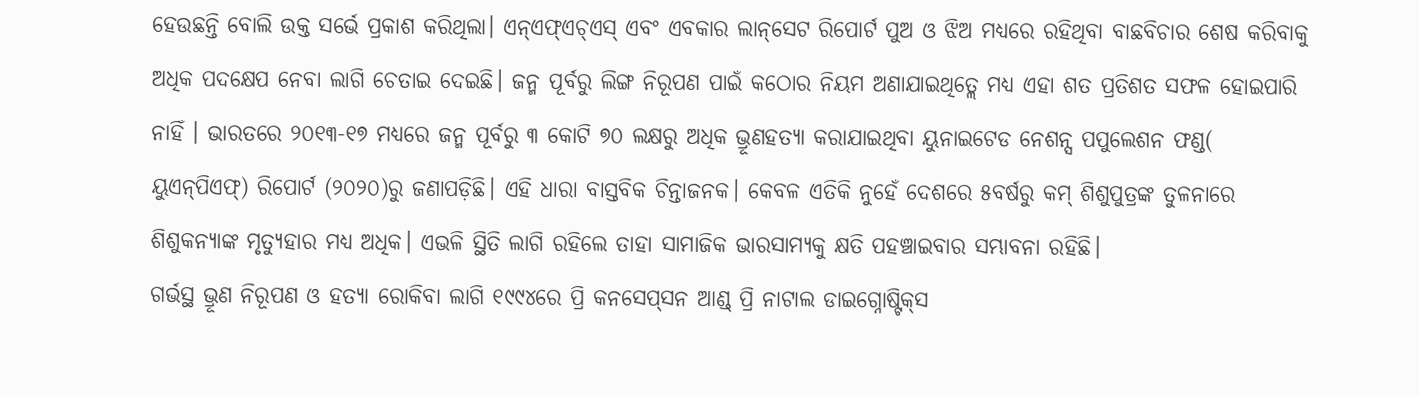ହେଉଛନ୍ତି ବୋଲି ଉକ୍ତ ସର୍ଭେ ପ୍ରକାଶ କରିଥିଲା। ଏନ୍‌ଏଫ୍‌ଏଚ୍‌ଏସ୍‌ ଏବଂ ଏବକାର ଲାନ୍‌ସେଟ ରିପୋର୍ଟ ପୁଅ ଓ ଝିଅ ମଧ୍ୟରେ ରହିଥିବା ବାଛବିଚାର ଶେଷ କରିବାକୁ ଅଧିକ ପଦକ୍ଷେପ ନେବା ଲାଗି ଚେତାଇ ଦେଇଛି। ଜନ୍ମ ପୂର୍ବରୁ ଲିଙ୍ଗ ନିରୂପଣ ପାଇଁ କଠୋର ନିୟମ ଅଣାଯାଇଥିତ୍ଲେ ମଧ୍ୟ ଏହା ଶତ ପ୍ରତିଶତ ସଫଳ ହୋଇପାରି ନାହିଁ । ଭାରତରେ ୨୦୧୩-୧୭ ମଧ୍ୟରେ ଜନ୍ମ ପୂର୍ବରୁ ୩ କୋଟି ୭୦ ଲକ୍ଷରୁ ଅଧିକ ଭ୍ରୂଣହତ୍ୟା କରାଯାଇଥିବା ୟୁନାଇଟେଡ ନେଶନ୍ସ ପପୁଲେଶନ ଫଣ୍ଡ( ୟୁଏନ୍‌ପିଏଫ୍‌) ରିପୋର୍ଟ (୨୦୨୦)ରୁ ଜଣାପଡ଼ିଛି। ଏହି ଧାରା ବାସ୍ତବିକ ଚିନ୍ତାଜନକ। କେବଳ ଏତିକି ନୁହେଁ ଦେଶରେ ୫ବର୍ଷରୁ କମ୍‌ ଶିଶୁପୁତ୍ରଙ୍କ ତୁଳନାରେ ଶିଶୁକନ୍ୟାଙ୍କ ମୃତ୍ୟୁହାର ମଧ୍ୟ ଅଧିକ। ଏଭଳି ସ୍ଥିତି ଲାଗି ରହିଲେ ତାହା ସାମାଜିକ ଭାରସାମ୍ୟକୁ କ୍ଷତି ପହଞ୍ଚାଇବାର ସମ୍ଭାବନା ରହିଛି।
ଗର୍ଭସ୍ଥ ଭ୍ରୂଣ ନିରୂପଣ ଓ ହତ୍ୟା ରୋକିବା ଲାଗି ୧୯୯୪ରେ ପ୍ରି କନସେପ୍‌ସନ ଆଣ୍ଡ୍‌ ପ୍ରି ନାଟାଲ ଡାଇଗ୍ନୋଷ୍ଟିକ୍‌ସ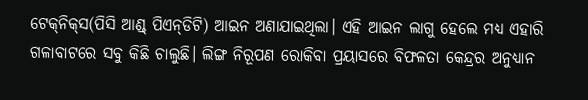ଟେକ୍‌ନିକ୍‌ସ(ପିସି ଆଣ୍ଡ୍‌ ପିଏନ୍‌ଡିଟି) ଆଇନ ଅଣାଯାଇଥିଲା। ଏହି ଆଇନ ଲାଗୁ ହେଲେ ମଧ୍ୟ ଏହାରି ଗଳାବାଟରେ ସବୁ କିଛି ଚାଲୁଛି। ଲିଙ୍ଗ ନିରୂପଣ ରୋକିବା ପ୍ରୟାସରେ ବିଫଳତା କେନ୍ଦ୍ରର ଅନୁଧ୍ୟାନ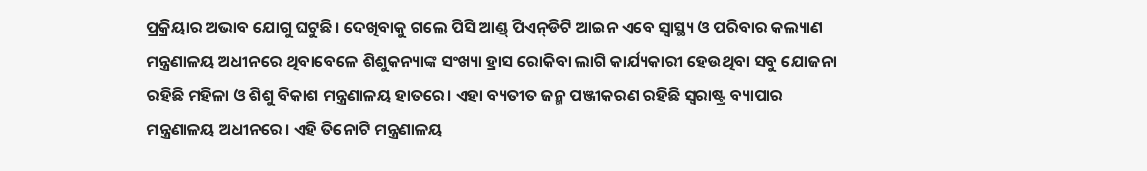ପ୍ରକ୍ରିୟାର ଅଭାବ ଯୋଗୁ ଘଟୁଛି। ଦେଖିବାକୁ ଗଲେ ପିସି ଆଣ୍ଡ୍‌ ପିଏନ୍‌ଡିଟି ଆଇନ ଏବେ ସ୍ବାସ୍ଥ୍ୟ ଓ ପରିବାର କଲ୍ୟାଣ ମନ୍ତ୍ରଣାଳୟ ଅଧୀନରେ ଥିବାବେଳେ ଶିଶୁକନ୍ୟାଙ୍କ ସଂଖ୍ୟା ହ୍ରାସ ରୋକିବା ଲାଗି କାର୍ଯ୍ୟକାରୀ ହେଉଥିବା ସବୁ ଯୋଜନା ରହିଛି ମହିଳା ଓ ଶିଶୁ ବିକାଶ ମନ୍ତ୍ରଣାଳୟ ହାତରେ। ଏହା ବ୍ୟତୀତ ଜନ୍ମ ପଞ୍ଜୀକରଣ ରହିଛି ସ୍ବରାଷ୍ଟ୍ର ବ୍ୟାପାର ମନ୍ତ୍ରଣାଳୟ ଅଧୀନରେ। ଏହି ତିନୋଟି ମନ୍ତ୍ରଣାଳୟ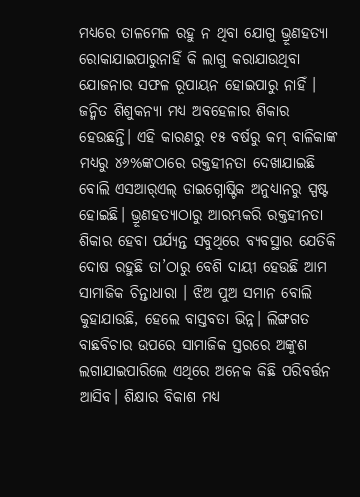ମଧ୍ୟରେ ତାଳମେଳ ରହୁ ନ ଥିବା ଯୋଗୁ ଭ୍ରୂଣହତ୍ୟା ରୋକାଯାଇପାରୁନାହିଁ କି ଲାଗୁ କରାଯାଉଥିବା ଯୋଜନାର ସଫଳ ରୂପାୟନ ହୋଇପାରୁ ନାହିଁ । ଜନ୍ମିତ ଶିଶୁକନ୍ୟା ମଧ୍ୟ ଅବହେଳାର ଶିକାର ହେଉଛନ୍ତି। ଏହି କାରଣରୁ ୧୫ ବର୍ଷରୁ କମ୍‌ ବାଳିକାଙ୍କ ମଧ୍ୟରୁ ୪୬%ଙ୍କଠାରେ ରକ୍ତହୀନତା ଦେଖାଯାଇଛି ବୋଲି ଏସଆର୍‌ଏଲ୍‌ ଡାଇଗ୍ନୋଷ୍ଟିକ ଅନୁଧ୍ୟାନରୁ ସ୍ପଷ୍ଟ ହୋଇଛି। ଭ୍ରୂଣହତ୍ୟାଠାରୁ ଆରମ୍ଭକରି ରକ୍ତହୀନତା ଶିକାର ହେବା ପର୍ଯ୍ୟନ୍ତ ସବୁଥିରେ ବ୍ୟବସ୍ଥାର ଯେତିକି ଦୋଷ ରହୁଛି ତା’ଠାରୁ ବେଶି ଦାୟୀ ହେଉଛି ଆମ ସାମାଜିକ ଚିନ୍ତାଧାରା । ଝିଅ ପୁଅ ସମାନ ବୋଲି କୁହାଯାଉଛି, ହେଲେ ବାସ୍ତବତା ଭିନ୍ନ। ଲିଙ୍ଗଗତ ବାଛବିଚାର ଉପରେ ସାମାଜିକ ସ୍ତରରେ ଅଙ୍କୁଶ ଲଗାଯାଇପାରିଲେ ଏଥିରେ ଅନେକ କିଛି ପରିବର୍ତ୍ତନ ଆସିବ। ଶିକ୍ଷାର ବିକାଶ ମଧ୍ୟ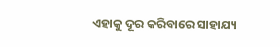ଏହାକୁ ଦୂର କରିବାରେ ସାହାଯ୍ୟ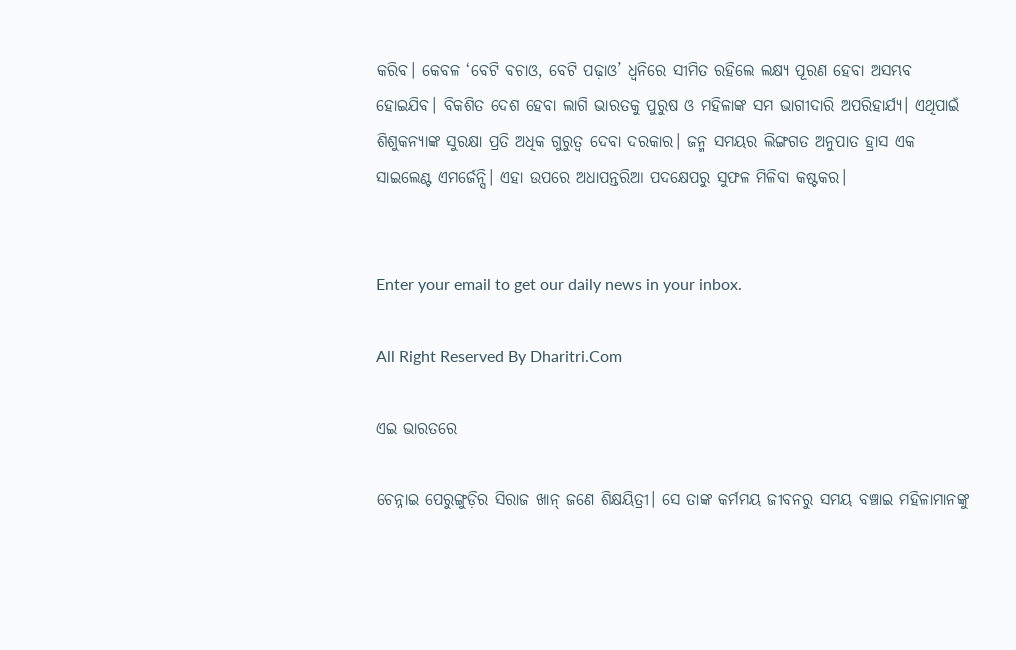କରିବ। କେବଳ ‘ବେଟି ବଚାଓ, ବେଟି ପଢ଼ାଓ’ ଧ୍ୱନିରେ ସୀମିତ ରହିଲେ ଲକ୍ଷ୍ୟ ପୂରଣ ହେବା ଅସମ୍ଭବ ହୋଇଯିବ। ବିକଶିତ ଦେଶ ହେବା ଲାଗି ଭାରତକୁ ପୁରୁଷ ଓ ମହିଳାଙ୍କ ସମ ଭାଗୀଦାରି ଅପରିହାର୍ଯ୍ୟ। ଏଥିପାଇଁ ଶିଶୁକନ୍ୟାଙ୍କ ସୁରକ୍ଷା ପ୍ରତି ଅଧିକ ଗୁରୁତ୍ୱ ଦେବା ଦରକାର। ଜନ୍ମ ସମୟର ଲିଙ୍ଗଗତ ଅନୁପାତ ହ୍ରାସ ଏକ ସାଇଲେଣ୍ଟ ଏମର୍ଜେନ୍ସି। ଏହା ଉପରେ ଅଧାପନ୍ତରିଆ ପଦକ୍ଷେପରୁ ସୁଫଳ ମିଳିବା କଷ୍ଟକର।


Enter your email to get our daily news in your inbox.

All Right Reserved By Dharitri.Com

ଏଇ ଭାରତରେ

ଚେନ୍ନାଇ ପେରୁଙ୍ଗୁଡ଼ିର ସିରାଜ ଖାନ୍‌ ଜଣେ ଶିକ୍ଷୟିତ୍ରୀ। ସେ ତାଙ୍କ କର୍ମମୟ ଜୀବନରୁ ସମୟ ବଞ୍ଚାଇ ମହିଳାମାନଙ୍କୁ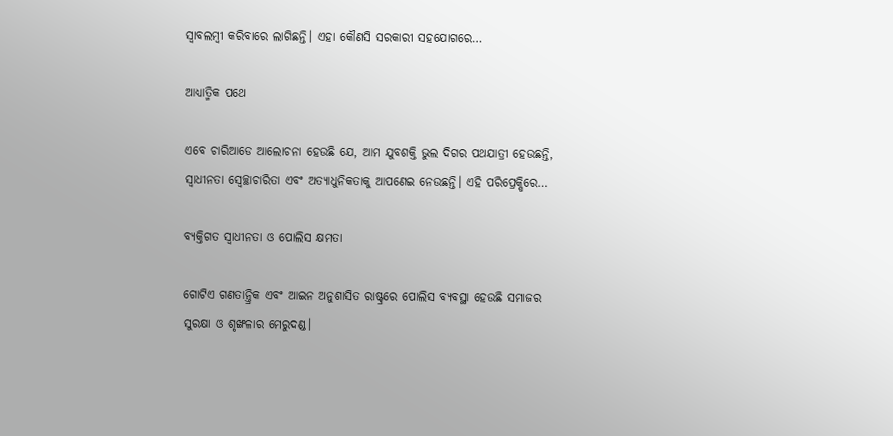ସ୍ବାବଲମ୍ବୀ କରିବାରେ ଲାଗିଛନ୍ତି। ଏହା କୌଣସି ସରକାରୀ ସହଯୋଗରେ…

ଆଧ୍ୟାତ୍ମିକ ପଥେ

ଏବେ ଚାରିଆଡେ ଆଲୋଚନା ହେଉଛି ଯେ, ଆମ ଯୁବଶକ୍ତି ଭୁଲ ଦିଗର ପଥଯାତ୍ରୀ ହେଉଛନ୍ତି, ସ୍ବାଧୀନତା ସ୍ବେଚ୍ଛାଚାରିତା ଏବଂ ଅତ୍ୟାଧୁନିକତାକୁ ଆପଣେଇ ନେଉଛନ୍ତି। ଏହି ପରିପ୍ରେକ୍ଷିରେ…

ବ୍ୟକ୍ତିଗତ ସ୍ବାଧୀନତା ଓ ପୋଲିସ କ୍ଷମତା

ଗୋଟିଏ ଗଣତାନ୍ତ୍ରିକ ଏବଂ ଆଇନ ଅନୁଶାସିତ ରାଷ୍ଟ୍ରରେ ପୋଲିସ ବ୍ୟବସ୍ଥା ହେଉଛି ସମାଜର ସୁରକ୍ଷା ଓ ଶୃଙ୍ଖଳାର ମେରୁଦଣ୍ଡ।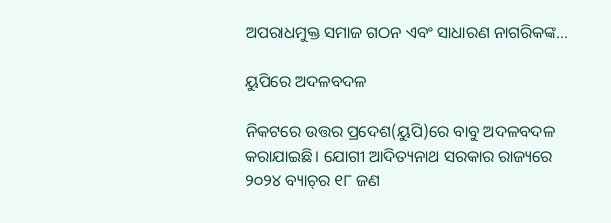ଅପରାଧମୁକ୍ତ ସମାଜ ଗଠନ ଏବଂ ସାଧାରଣ ନାଗରିକଙ୍କ…

ୟୁପିରେ ଅଦଳବଦଳ

ନିକଟରେ ଉତ୍ତର ପ୍ରଦେଶ(ୟୁପି)ରେ ବାବୁ ଅଦଳବଦଳ କରାଯାଇଛି। ଯୋଗୀ ଆଦିତ୍ୟନାଥ ସରକାର ରାଜ୍ୟରେ ୨୦୨୪ ବ୍ୟାଚ୍‌ର ୧୮ ଜଣ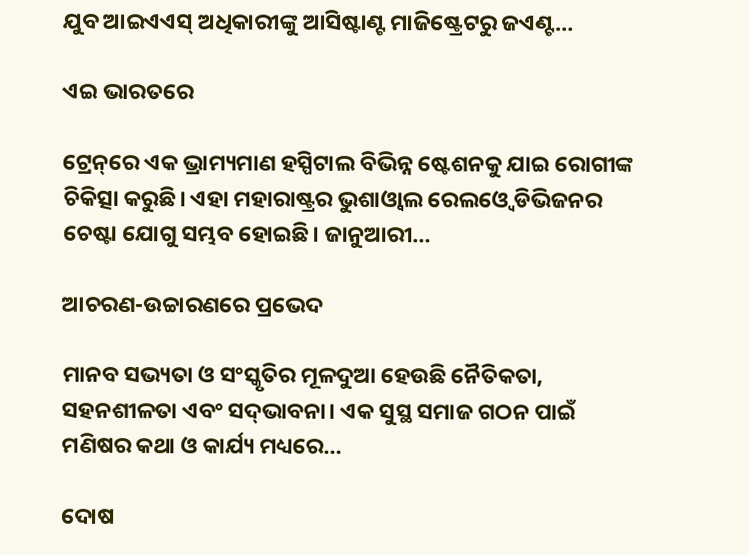ଯୁବ ଆଇଏଏସ୍‌ ଅଧିକାରୀଙ୍କୁ ଆସିଷ୍ଟାଣ୍ଟ ମାଜିଷ୍ଟ୍ରେଟରୁ ଜଏଣ୍ଟ…

ଏଇ ଭାରତରେ

ଟ୍ରେନ୍‌ରେ ଏକ ଭ୍ରାମ୍ୟମାଣ ହସ୍ପିଟାଲ ବିଭିନ୍ନ ଷ୍ଟେଶନକୁ ଯାଇ ରୋଗୀଙ୍କ ଚିକିତ୍ସା କରୁଛି। ଏହା ମହାରାଷ୍ଟ୍ରର ଭୁଶାଓ୍ବାଲ ରେଲଓ୍ବେ ଡିଭିଜନର ଚେଷ୍ଟା ଯୋଗୁ ସମ୍ଭବ ହୋଇଛି। ଜାନୁଆରୀ…

ଆଚରଣ-ଉଚ୍ଚାରଣରେ ପ୍ରଭେଦ

ମାନବ ସଭ୍ୟତା ଓ ସଂସ୍କୃତିର ମୂଳଦୁଆ ହେଉଛି ନୈତିକତା, ସହନଶୀଳତା ଏବଂ ସଦ୍‌ଭାବନା। ଏକ ସୁସ୍ଥ ସମାଜ ଗଠନ ପାଇଁ ମଣିଷର କଥା ଓ କାର୍ଯ୍ୟ ମଧ୍ୟରେ…

ଦୋଷ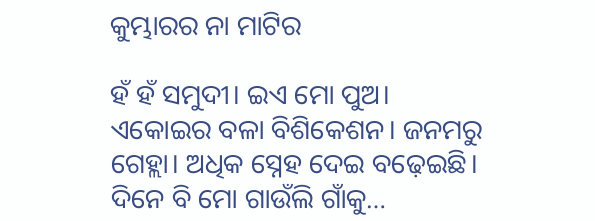କୁମ୍ଭାରର ନା ମାଟିର

ହଁ ହଁ ସମୁଦୀ। ଇଏ ମୋ ପୁଅ। ଏକୋଇର ବଳା ବିଶିକେଶନ। ଜନମରୁ ଗେହ୍ଲା। ଅଧିକ ସ୍ନେହ ଦେଇ ବଢ଼େଇଛି। ଦିନେ ବି ମୋ ଗାଉଁଲି ଗାଁକୁ…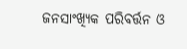ଜନସାଂଖ୍ୟିକ ପରିବର୍ତ୍ତନ ଓ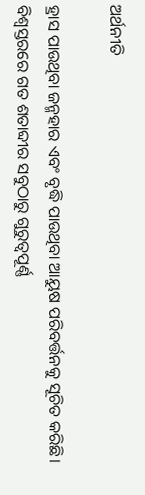ଅର୍ଥନୀତି

ହ୍ରାସ ପାଉଥିବା ଜନ୍ମହାର ଏବଂ ବୃଦ୍ଧି ପାଉଥିବା ଆୟୁଷ ପରିବର୍ତ୍ତନକୁ ସୂଚିତ କରିଛି। ବିଶ୍ୱସ୍ତରରେ ଗତ ଶତାବ୍ଦୀର ସବୁଠାରୁ ଗୁରୁତ୍ୱପୂର୍ଣ୍ଣ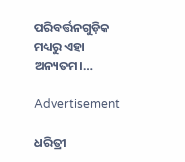ପରିବର୍ତ୍ତନଗୁଡ଼ିକ ମଧ୍ୟରୁ ଏହା ଅନ୍ୟତମ।…

Advertisement

ଧରିତ୍ରୀ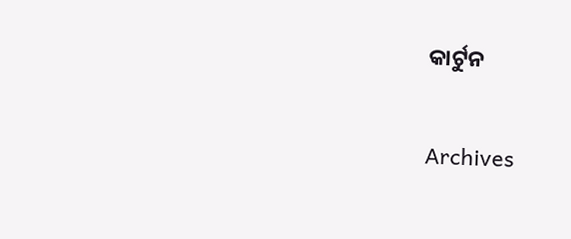କାର୍ଟୁନ

Archives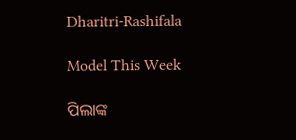Dharitri-Rashifala

Model This Week

ପିଲାଙ୍କ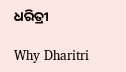ଧରିତ୍ରୀ

Why Dharitri